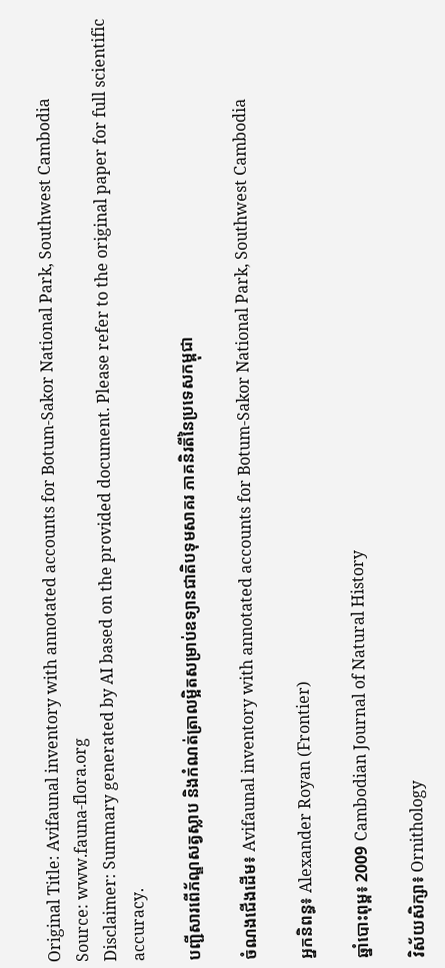Original Title: Avifaunal inventory with annotated accounts for Botum-Sakor National Park, Southwest Cambodia
Source: www.fauna-flora.org
Disclaimer: Summary generated by AI based on the provided document. Please refer to the original paper for full scientific accuracy.

បញ្ជីសារពើភ័ណ្ឌសត្វស្លាប និងកំណត់ត្រាលម្អិតសម្រាប់ឧទ្យានជាតិបទុមសាគរ ភាគនិរតីនៃប្រទេសកម្ពុជា

ចំណងជើងដើម៖ Avifaunal inventory with annotated accounts for Botum-Sakor National Park, Southwest Cambodia

អ្នកនិពន្ធ៖ Alexander Royan (Frontier)

ឆ្នាំបោះពុម្ព៖ 2009 Cambodian Journal of Natural History

វិស័យសិក្សា៖ Ornithology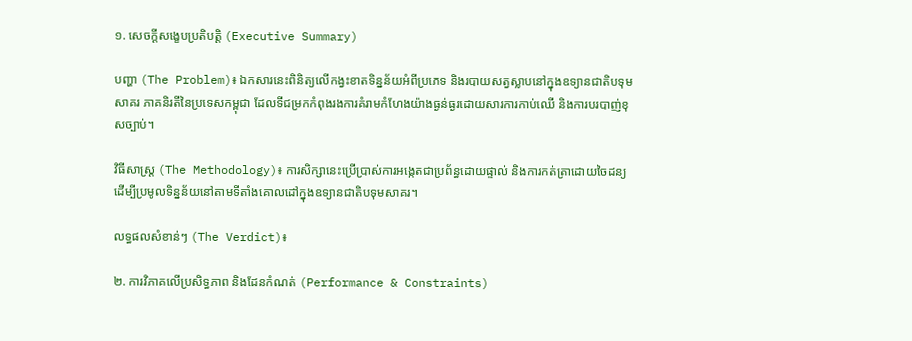១. សេចក្តីសង្ខេបប្រតិបត្តិ (Executive Summary)

បញ្ហា (The Problem)៖ ឯកសារនេះពិនិត្យលើកង្វះខាតទិន្នន័យអំពីប្រភេទ និងរបាយសត្វស្លាបនៅក្នុងឧទ្យានជាតិបទុមសាគរ ភាគនិរតីនៃប្រទេសកម្ពុជា ដែលទីជម្រកកំពុងរងការគំរាមកំហែងយ៉ាងធ្ងន់ធ្ងរដោយសារការកាប់ឈើ និងការបរបាញ់ខុសច្បាប់។

វិធីសាស្ត្រ (The Methodology)៖ ការសិក្សានេះប្រើប្រាស់ការអង្កេតជាប្រព័ន្ធដោយផ្ទាល់ និងការកត់ត្រាដោយចៃដន្យ ដើម្បីប្រមូលទិន្នន័យនៅតាមទីតាំងគោលដៅក្នុងឧទ្យានជាតិបទុមសាគរ។

លទ្ធផលសំខាន់ៗ (The Verdict)៖

២. ការវិភាគលើប្រសិទ្ធភាព និងដែនកំណត់ (Performance & Constraints)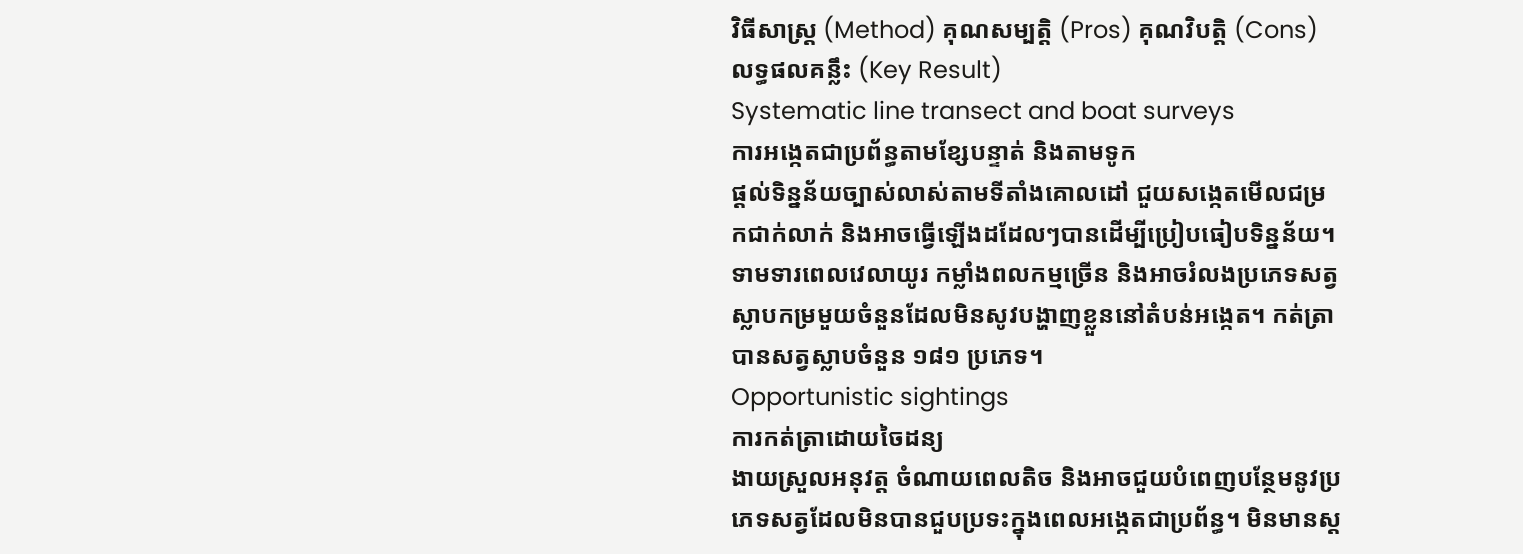វិធីសាស្ត្រ (Method) គុណសម្បត្តិ (Pros) គុណវិបត្តិ (Cons) លទ្ធផលគន្លឹះ (Key Result)
Systematic line transect and boat surveys
ការអង្កេតជាប្រព័ន្ធតាមខ្សែបន្ទាត់ និងតាមទូក
ផ្តល់ទិន្នន័យច្បាស់លាស់តាមទីតាំងគោលដៅ ជួយសង្កេតមើលជម្រកជាក់លាក់ និងអាចធ្វើឡើងដដែលៗបានដើម្បីប្រៀបធៀបទិន្នន័យ។ ទាមទារពេលវេលាយូរ កម្លាំងពលកម្មច្រើន និងអាចរំលងប្រភេទសត្វស្លាបកម្រមួយចំនួនដែលមិនសូវបង្ហាញខ្លួននៅតំបន់អង្កេត។ កត់ត្រាបានសត្វស្លាបចំនួន ១៨១ ប្រភេទ។
Opportunistic sightings
ការកត់ត្រាដោយចៃដន្យ
ងាយស្រួលអនុវត្ត ចំណាយពេលតិច និងអាចជួយបំពេញបន្ថែមនូវប្រភេទសត្វដែលមិនបានជួបប្រទះក្នុងពេលអង្កេតជាប្រព័ន្ធ។ មិនមានស្ត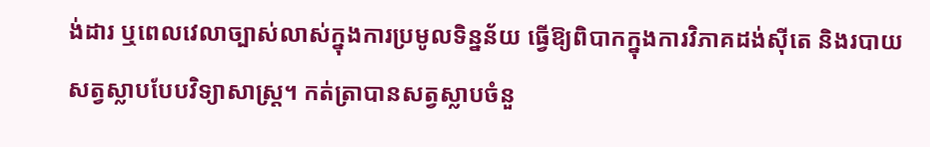ង់ដារ ឬពេលវេលាច្បាស់លាស់ក្នុងការប្រមូលទិន្នន័យ ធ្វើឱ្យពិបាកក្នុងការវិភាគដង់ស៊ីតេ និងរបាយសត្វស្លាបបែបវិទ្យាសាស្ត្រ។ កត់ត្រាបានសត្វស្លាបចំនួ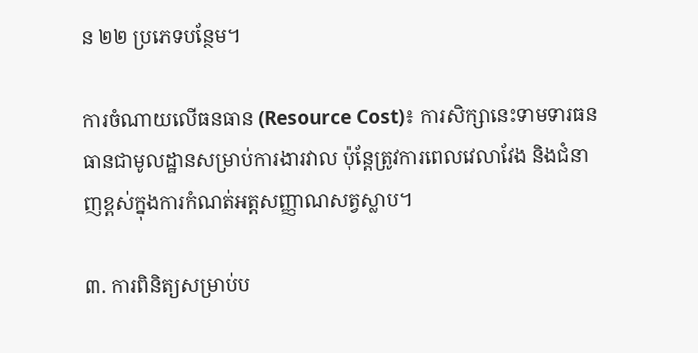ន ២២ ប្រភេទបន្ថែម។

ការចំណាយលើធនធាន (Resource Cost)៖ ការសិក្សានេះទាមទារធនធានជាមូលដ្ឋានសម្រាប់ការងារវាល ប៉ុន្តែត្រូវការពេលវេលាវែង និងជំនាញខ្ពស់ក្នុងការកំណត់អត្តសញ្ញាណសត្វស្លាប។

៣. ការពិនិត្យសម្រាប់ប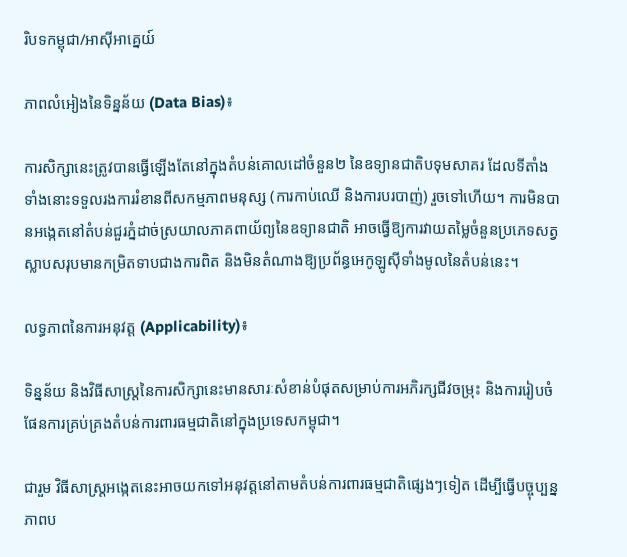រិបទកម្ពុជា/អាស៊ីអាគ្នេយ៍

ភាពលំអៀងនៃទិន្នន័យ (Data Bias)៖

ការសិក្សានេះត្រូវបានធ្វើឡើងតែនៅក្នុងតំបន់គោលដៅចំនួន២ នៃឧទ្យានជាតិបទុមសាគរ ដែលទីតាំងទាំងនោះទទួលរងការរំខានពីសកម្មភាពមនុស្ស (ការកាប់ឈើ និងការបរបាញ់) រួចទៅហើយ។ ការមិនបានអង្កេតនៅតំបន់ជួរភ្នំដាច់ស្រយាលភាគពាយ័ព្យនៃឧទ្យានជាតិ អាចធ្វើឱ្យការវាយតម្លៃចំនួនប្រភេទសត្វស្លាបសរុបមានកម្រិតទាបជាងការពិត និងមិនតំណាងឱ្យប្រព័ន្ធអេកូឡូស៊ីទាំងមូលនៃតំបន់នេះ។

លទ្ធភាពនៃការអនុវត្ត (Applicability)៖

ទិន្នន័យ និងវិធីសាស្ត្រនៃការសិក្សានេះមានសារៈសំខាន់បំផុតសម្រាប់ការអភិរក្សជីវចម្រុះ និងការរៀបចំផែនការគ្រប់គ្រងតំបន់ការពារធម្មជាតិនៅក្នុងប្រទេសកម្ពុជា។

ជារួម វិធីសាស្ត្រអង្កេតនេះអាចយកទៅអនុវត្តនៅតាមតំបន់ការពារធម្មជាតិផ្សេងៗទៀត ដើម្បីធ្វើបច្ចុប្បន្នភាពប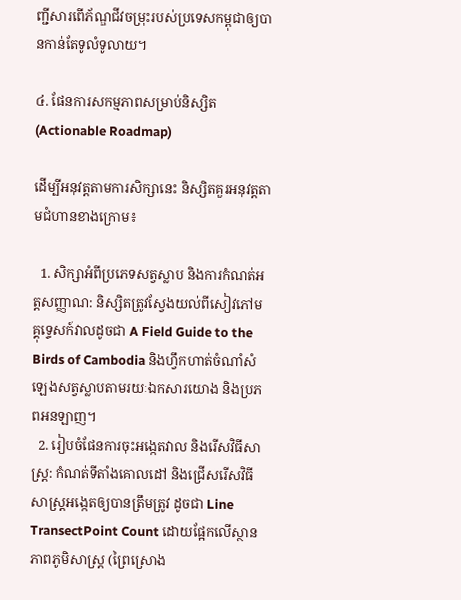ញ្ជីសារពើភ័ណ្ឌជីវចម្រុះរបស់ប្រទេសកម្ពុជាឲ្យបានកាន់តែទូលំទូលាយ។

៤. ផែនការសកម្មភាពសម្រាប់និស្សិត (Actionable Roadmap)

ដើម្បីអនុវត្តតាមការសិក្សានេះ និស្សិតគួរអនុវត្តតាមជំហានខាងក្រោម៖

  1. សិក្សាអំពីប្រភេទសត្វស្លាប និងការកំណត់អត្តសញ្ញាណ: និស្សិតត្រូវស្វែងយល់ពីសៀវភៅមគ្គុទ្ទេសក៍វាលដូចជា A Field Guide to the Birds of Cambodia និងហ្វឹកហាត់ចំណាំសំឡេងសត្វស្លាបតាមរយៈឯកសារយោង និងប្រភពអនឡាញ។
  2. រៀបចំផែនការចុះអង្កេតវាល និងរើសវិធីសាស្ត្រ: កំណត់ទីតាំងគោលដៅ និងជ្រើសរើសវិធីសាស្ត្រអង្កេតឲ្យបានត្រឹមត្រូវ ដូចជា Line TransectPoint Count ដោយផ្អែកលើស្ថានភាពភូមិសាស្ត្រ (ព្រៃស្រោង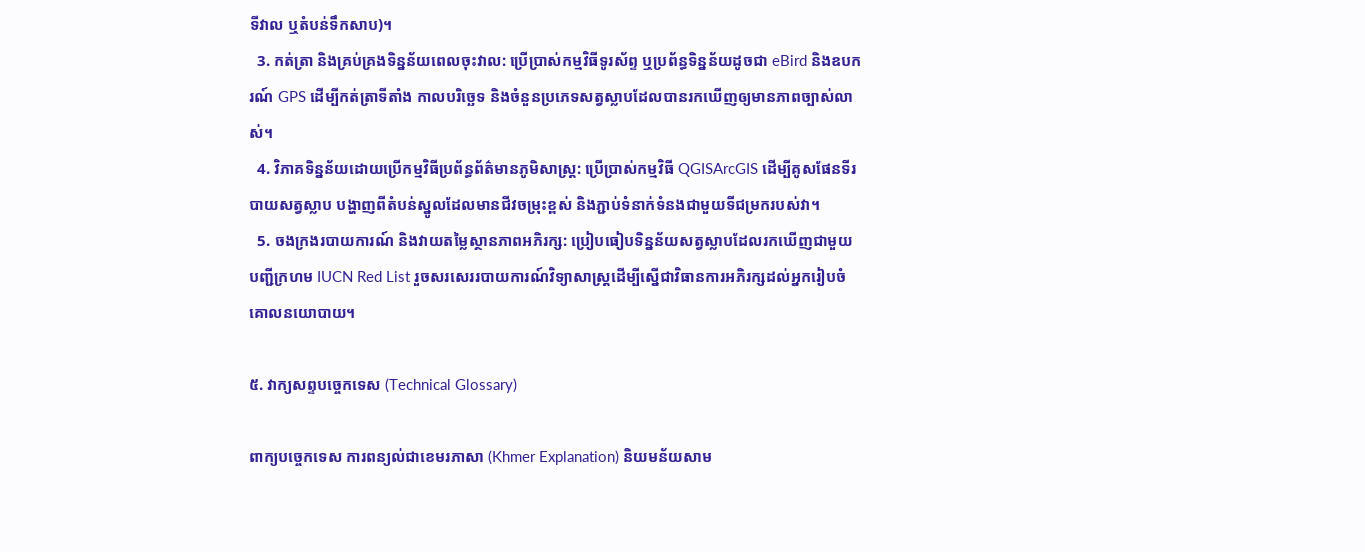ទីវាល ឬតំបន់ទឹកសាប)។
  3. កត់ត្រា និងគ្រប់គ្រងទិន្នន័យពេលចុះវាល: ប្រើប្រាស់កម្មវិធីទូរស័ព្ទ ឬប្រព័ន្ធទិន្នន័យដូចជា eBird និងឧបករណ៍ GPS ដើម្បីកត់ត្រាទីតាំង កាលបរិច្ឆេទ និងចំនួនប្រភេទសត្វស្លាបដែលបានរកឃើញឲ្យមានភាពច្បាស់លាស់។
  4. វិភាគទិន្នន័យដោយប្រើកម្មវិធីប្រព័ន្ធព័ត៌មានភូមិសាស្ត្រ: ប្រើប្រាស់កម្មវិធី QGISArcGIS ដើម្បីគូសផែនទីរបាយសត្វស្លាប បង្ហាញពីតំបន់ស្នូលដែលមានជីវចម្រុះខ្ពស់ និងភ្ជាប់ទំនាក់ទំនងជាមួយទីជម្រករបស់វា។
  5. ចងក្រងរបាយការណ៍ និងវាយតម្លៃស្ថានភាពអភិរក្ស: ប្រៀបធៀបទិន្នន័យសត្វស្លាបដែលរកឃើញជាមួយបញ្ជីក្រហម IUCN Red List រួចសរសេររបាយការណ៍វិទ្យាសាស្ត្រដើម្បីស្នើជាវិធានការអភិរក្សដល់អ្នករៀបចំគោលនយោបាយ។

៥. វាក្យសព្ទបច្ចេកទេស (Technical Glossary)

ពាក្យបច្ចេកទេស ការពន្យល់ជាខេមរភាសា (Khmer Explanation) និយមន័យសាម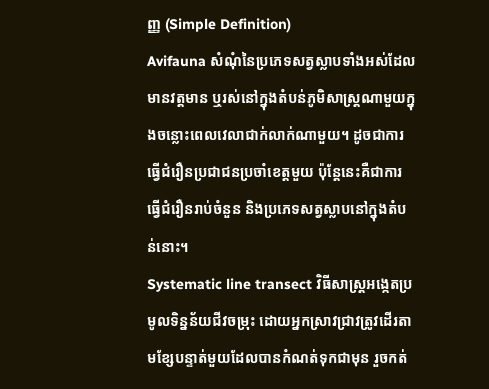ញ្ញ (Simple Definition)
Avifauna សំណុំនៃប្រភេទសត្វស្លាបទាំងអស់ដែលមានវត្តមាន ឬរស់នៅក្នុងតំបន់ភូមិសាស្ត្រណាមួយក្នុងចន្លោះពេលវេលាជាក់លាក់ណាមួយ។ ដូចជាការធ្វើជំរឿនប្រជាជនប្រចាំខេត្តមួយ ប៉ុន្តែនេះគឺជាការធ្វើជំរឿនរាប់ចំនួន និងប្រភេទសត្វស្លាបនៅក្នុងតំបន់នោះ។
Systematic line transect វិធីសាស្ត្រអង្កេតប្រមូលទិន្នន័យជីវចម្រុះ ដោយអ្នកស្រាវជ្រាវត្រូវដើរតាមខ្សែបន្ទាត់មួយដែលបានកំណត់ទុកជាមុន រួចកត់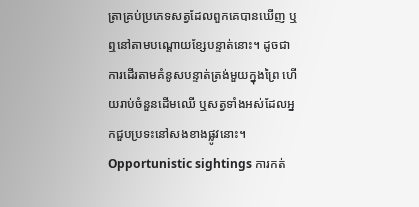ត្រាគ្រប់ប្រភេទសត្វដែលពួកគេបានឃើញ ឬឮនៅតាមបណ្តោយខ្សែបន្ទាត់នោះ។ ដូចជាការដើរតាមគំនូសបន្ទាត់ត្រង់មួយក្នុងព្រៃ ហើយរាប់ចំនួនដើមឈើ ឬសត្វទាំងអស់ដែលអ្នកជួបប្រទះនៅសងខាងផ្លូវនោះ។
Opportunistic sightings ការកត់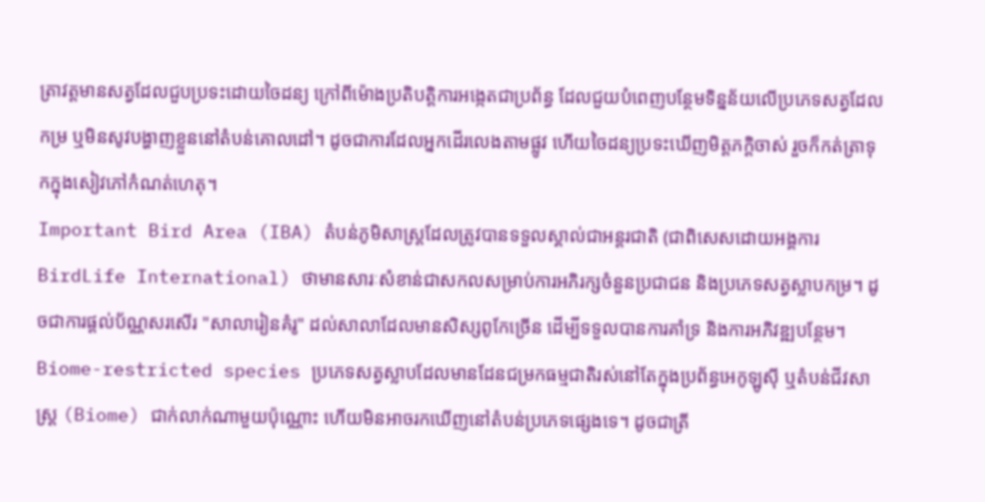ត្រាវត្តមានសត្វដែលជួបប្រទះដោយចៃដន្យ ក្រៅពីម៉ោងប្រតិបត្តិការអង្កេតជាប្រព័ន្ធ ដែលជួយបំពេញបន្ថែមទិន្នន័យលើប្រភេទសត្វដែលកម្រ ឬមិនសូវបង្ហាញខ្លួននៅតំបន់គោលដៅ។ ដូចជាការដែលអ្នកដើរលេងតាមផ្លូវ ហើយចៃដន្យប្រទះឃើញមិត្តភក្តិចាស់ រួចក៏កត់ត្រាទុកក្នុងសៀវភៅកំណត់ហេតុ។
Important Bird Area (IBA) តំបន់ភូមិសាស្ត្រដែលត្រូវបានទទួលស្គាល់ជាអន្តរជាតិ (ជាពិសេសដោយអង្គការ BirdLife International) ថាមានសារៈសំខាន់ជាសកលសម្រាប់ការអភិរក្សចំនួនប្រជាជន និងប្រភេទសត្វស្លាបកម្រ។ ដូចជាការផ្តល់ប័ណ្ណសរសើរ "សាលារៀនគំរូ" ដល់សាលាដែលមានសិស្សពូកែច្រើន ដើម្បីទទួលបានការគាំទ្រ និងការអភិវឌ្ឍបន្ថែម។
Biome-restricted species ប្រភេទសត្វស្លាបដែលមានដែនជម្រកធម្មជាតិរស់នៅតែក្នុងប្រព័ន្ធអេកូឡូស៊ី ឬតំបន់ជីវសាស្ត្រ (Biome) ជាក់លាក់ណាមួយប៉ុណ្ណោះ ហើយមិនអាចរកឃើញនៅតំបន់ប្រភេទផ្សេងទេ។ ដូចជាត្រី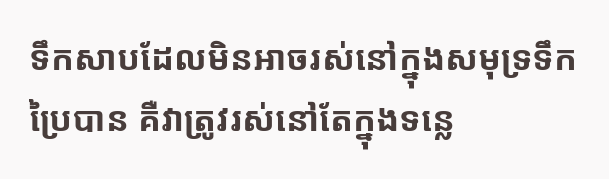ទឹកសាបដែលមិនអាចរស់នៅក្នុងសមុទ្រទឹកប្រៃបាន គឺវាត្រូវរស់នៅតែក្នុងទន្លេ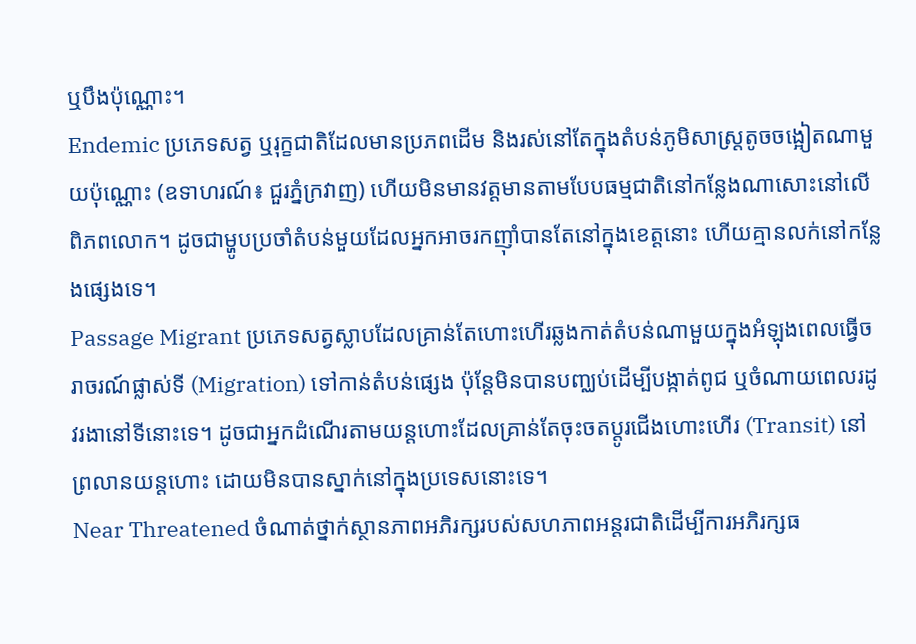ឬបឹងប៉ុណ្ណោះ។
Endemic ប្រភេទសត្វ ឬរុក្ខជាតិដែលមានប្រភពដើម និងរស់នៅតែក្នុងតំបន់ភូមិសាស្ត្រតូចចង្អៀតណាមួយប៉ុណ្ណោះ (ឧទាហរណ៍៖ ជួរភ្នំក្រវាញ) ហើយមិនមានវត្តមានតាមបែបធម្មជាតិនៅកន្លែងណាសោះនៅលើពិភពលោក។ ដូចជាម្ហូបប្រចាំតំបន់មួយដែលអ្នកអាចរកញ៉ាំបានតែនៅក្នុងខេត្តនោះ ហើយគ្មានលក់នៅកន្លែងផ្សេងទេ។
Passage Migrant ប្រភេទសត្វស្លាបដែលគ្រាន់តែហោះហើរឆ្លងកាត់តំបន់ណាមួយក្នុងអំឡុងពេលធ្វើចរាចរណ៍ផ្លាស់ទី (Migration) ទៅកាន់តំបន់ផ្សេង ប៉ុន្តែមិនបានបញ្ឈប់ដើម្បីបង្កាត់ពូជ ឬចំណាយពេលរដូវរងានៅទីនោះទេ។ ដូចជាអ្នកដំណើរតាមយន្តហោះដែលគ្រាន់តែចុះចតប្តូរជើងហោះហើរ (Transit) នៅព្រលានយន្តហោះ ដោយមិនបានស្នាក់នៅក្នុងប្រទេសនោះទេ។
Near Threatened ចំណាត់ថ្នាក់ស្ថានភាពអភិរក្សរបស់សហភាពអន្តរជាតិដើម្បីការអភិរក្សធ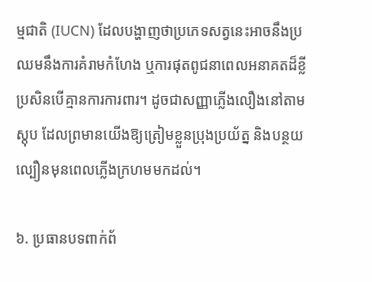ម្មជាតិ (IUCN) ដែលបង្ហាញថាប្រភេទសត្វនេះអាចនឹងប្រឈមនឹងការគំរាមកំហែង ឬការផុតពូជនាពេលអនាគតដ៏ខ្លី ប្រសិនបើគ្មានការការពារ។ ដូចជាសញ្ញាភ្លើងលឿងនៅតាមស្តុប ដែលព្រមានយើងឱ្យត្រៀមខ្លួនប្រុងប្រយ័ត្ន និងបន្ថយល្បឿនមុនពេលភ្លើងក្រហមមកដល់។

៦. ប្រធានបទពាក់ព័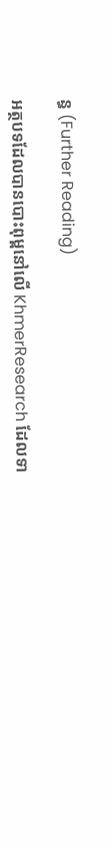ន្ធ (Further Reading)

អត្ថបទដែលបានបោះពុម្ពនៅលើ KhmerResearch ដែលទា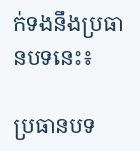ក់ទងនឹងប្រធានបទនេះ៖

ប្រធានបទ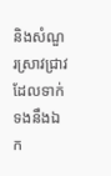និងសំណួរស្រាវជ្រាវដែលទាក់ទងនឹងឯក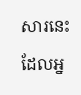សារនេះ ដែលអ្ន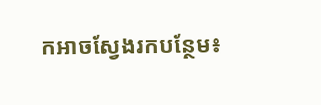កអាចស្វែងរកបន្ថែម៖